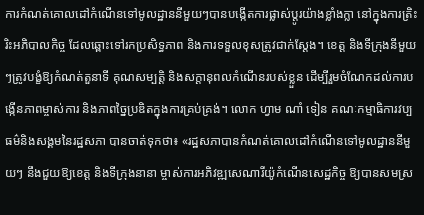ការកំណត់គោលដៅកំណើនទៅមូលដ្ឋាននីមួយៗបានបង្កើតការផ្លាស់ប្តូរយ៉ាងខ្លាំងក្លា នៅក្នុងការត្រិះរិះអភិបាលកិច្ច ដែលឆ្ពោះទៅរកប្រសិទ្ធភាព និងការទទួលខុសត្រូវជាក់ស្តែង។ ខេត្ត និងទីក្រុងនីមួយៗត្រូវបង្ខំឱ្យកំណត់តួនាទី គុណសម្បត្តិ និងសក្តានុពលកំណើនរបស់ខ្លួន ដើម្បីរួមចំណែកដល់ការបង្កើនភាពម្ចាស់ការ និងភាពច្នៃប្រឌិតក្នុងការគ្រប់គ្រង់។ លោក ហ្វាម ណាំ ទៀន គណៈកម្មាធិការវប្បធម៌និងសង្គមនៃរដ្ឋសភា បានចាត់ទុកថា៖ «រដ្ឋសភាបានកំណត់គោលដៅកំណើនទៅមូលដ្ឋាននីមួយៗ នឹងជួយឱ្យខេត្ត និងទីក្រុងនានា ម្ចាស់ការអភិវឌ្ឍសេណារីយ៉ូកំណើនសេដ្ឋកិច្ច ឱ្យបានសមស្រ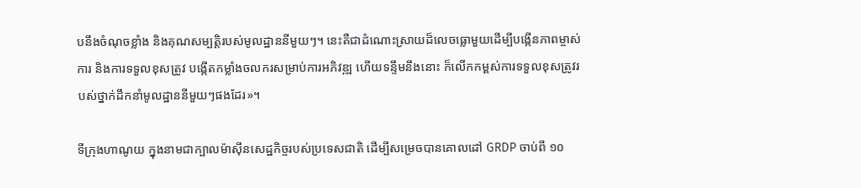បនឹងចំណុចខ្លាំង និងគុណសម្បត្តិរបស់មូលដ្ឋាននីមួយៗ។ នេះគឺជាដំណោះស្រាយដ៏លេចធ្លោមួយដើម្បីបង្កើនភាពម្ចាស់ការ និងការទទួលខុសត្រូវ បង្កើតកម្លាំងចលករសម្រាប់ការអភិវឌ្ឍ ហើយទន្ទឹមនឹងនោះ ក៏លើកកម្ពស់ការទទួលខុសត្រូវរបស់ថ្នាក់ដឹកនាំមូលដ្ឋាននីមួយៗផងដែរ»។

ទីក្រុងហាណូយ ក្នុងនាមជាក្បាលម៉ាស៊ីនសេដ្ឋកិច្ចរបស់ប្រទេសជាតិ ដើម្បីសម្រេចបានគោលដៅ GRDP ចាប់ពី ១០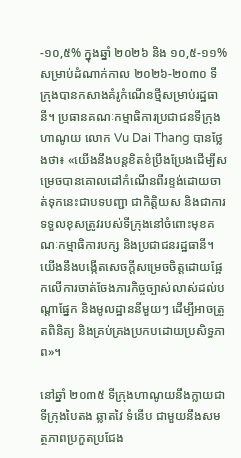-១០,៥% ក្នុងឆ្នាំ ២០២៦ និង ១០,៥-១១% សម្រាប់ដំណាក់កាល ២០២៦-២០៣០ ទីក្រុងបានកសាងគំរូកំណើនថ្មីសម្រាប់រដ្ឋធានី។ ប្រធានគណៈកម្មាធិការប្រជាជនទីក្រុងហាណូយ លោក Vu Dai Thang បានថ្លែងថា៖ «យើងនឹងបន្តខិតខំប្រឹងប្រែងដើម្បីសម្រេចបានគោលដៅកំណើនពីរខ្ទង់ដោយចាត់ទុកនេះជាបទបញ្ជា ជាកិត្តិយស និងជាការទទួលខុសត្រូវរបស់ទីក្រុងនៅចំពោះមុខគណៈកម្មាធិការបក្ស និងប្រជាជនរដ្ឋធានី។ យើងនឹងបង្កើតសេចក្តីសម្រេចចិត្តដោយផ្អែកលើការចាត់ចែងភារកិច្ចច្បាស់លាស់ដល់បណ្តាផ្នែក និងមូលដ្ឋាននីមួយៗ ដើម្បីអាចត្រួតពិនិត្យ និងគ្រប់គ្រងប្រកបដោយប្រសិទ្ធភាព»។

នៅឆ្នាំ ២០៣៥ ទីក្រុងហាណូយនឹងក្លាយជាទីក្រុងបៃតង ឆ្លាតវៃ ទំនើប ជាមួយនឹងសមត្ថភាពប្រកួតប្រជែង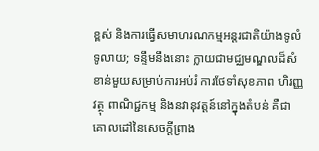ខ្ពស់ និងការធ្វើសមាហរណកម្មអន្តរជាតិយ៉ាងទូលំទូលាយ; ទន្ទឹមនឹងនោះ ក្លាយជាមជ្ឈមណ្ឌលដ៏សំខាន់មួយសម្រាប់ការអប់រំ ការថែទាំសុខភាព ហិរញ្ញវត្ថុ ពាណិជ្ជកម្ម និងនវានុវត្តន៍នៅក្នុងតំបន់ គឺជាគោលដៅនៃសេចក្តីព្រាង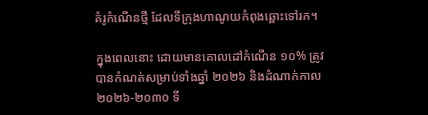គំរូកំណើនថ្មី ដែលទីក្រុងហាណូយកំពុងឆ្ពោះទៅរក។

ក្នុងពេលនោះ ដោយមានគោលដៅកំណើន ១០% ត្រូវបានកំណត់សម្រាប់ទាំងឆ្នាំ ២០២៦ និងដំណាក់កាល ២០២៦-២០៣០ ទី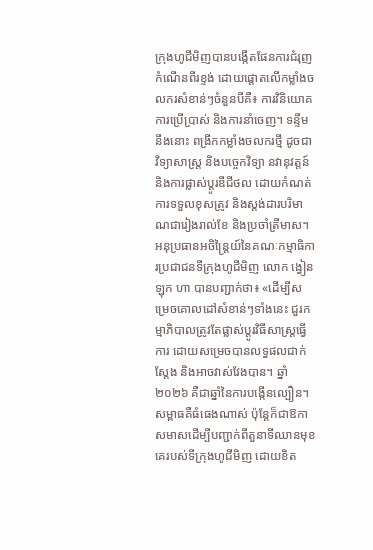ក្រុងហូជីមិញបានបង្កើតផែនការជំរុញកំណើនពីរខ្ទង់ ដោយផ្តោតលើកម្លាំងចលករសំខាន់ៗចំនួនបីគឺ៖ ការវិនិយោគ ការប្រើប្រាស់ និងការនាំចេញ។ ទន្ទឹមនឹងនោះ ពង្រីកកម្លាំងចលករថ្មី ដូចជា វិទ្យាសាស្ត្រ និងបច្ចេកវិទ្យា នវានុវត្តន៍ និងការផ្លាស់ប្តូរឌីជីថល ដោយកំណត់ការទទួលខុសត្រូវ និងស្តង់ដារបរិមាណជារៀងរាល់ខែ និងប្រចាំត្រីមាស។ អនុប្រធានអចិន្ត្រៃយ៍នៃគណៈកម្មាធិការប្រជាជនទីក្រុងហូជីមិញ លោក ង្វៀន ឡុក ហា បានបញ្ជាក់ថា៖ «ដើម្បីសម្រេចគោលដៅសំខាន់ៗទាំងនេះ ជួរកម្មាភិបាលត្រូវតែផ្លាស់ប្តូរវិធីសាស្រ្តធ្វើការ ដោយសម្រេចបានលទ្ធផលជាក់ស្តែង និងអាចវាស់វែងបាន។ ឆ្នាំ ២០២៦ គឺជាឆ្នាំនៃការបង្កើនល្បឿន។ សម្ពាធគឺធំធេងណាស់ ប៉ុន្តែក៏ជាឱកាសមាសដើម្បីបញ្ជាក់ពីតួនាទីឈានមុខគេរបស់ទីក្រុងហូជីមិញ ដោយខិត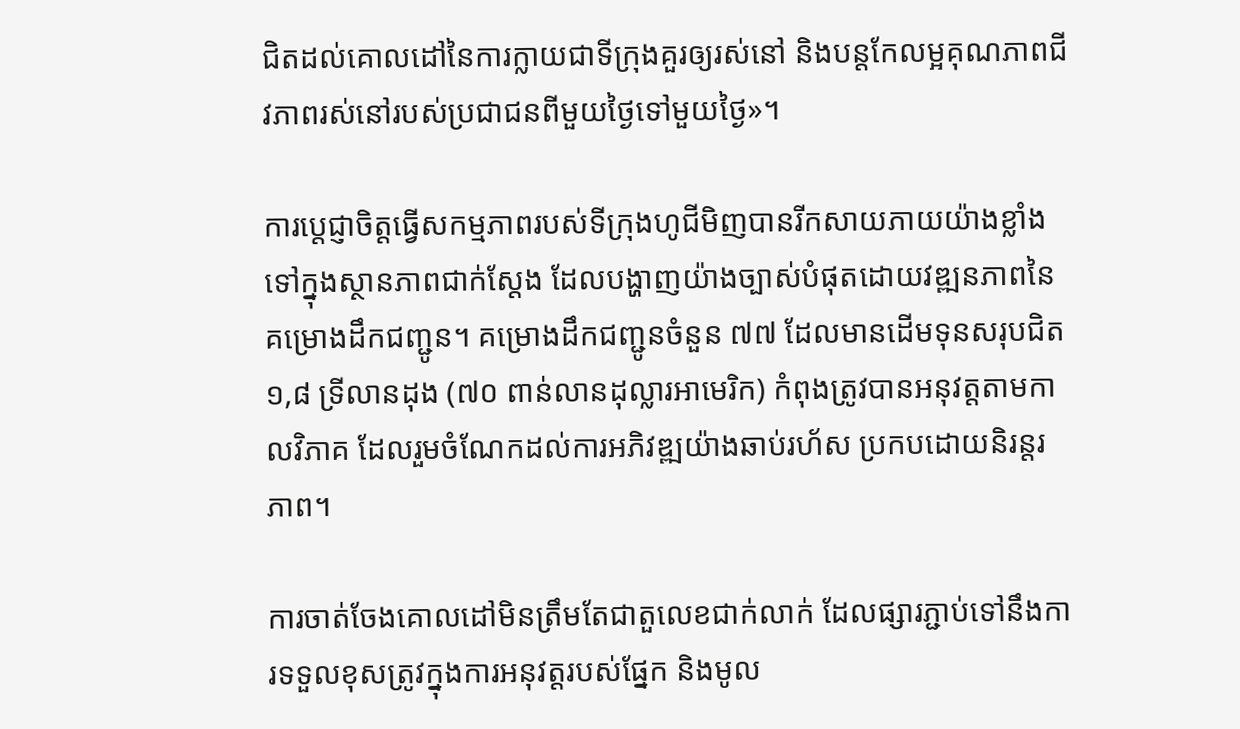ជិតដល់គោលដៅនៃការក្លាយជាទីក្រុងគួរឲ្យរស់នៅ និងបន្តកែលម្អគុណភាពជីវភាពរស់នៅរបស់ប្រជាជនពីមួយថ្ងៃទៅមួយថ្ងៃ»។

ការប្តេជ្ញាចិត្តធ្វើសកម្មភាពរបស់ទីក្រុងហូជីមិញបានរីកសាយភាយយ៉ាងខ្លាំងទៅក្នុងស្ថានភាពជាក់ស្តែង ដែលបង្ហាញយ៉ាងច្បាស់បំផុតដោយវឌ្ឍនភាពនៃគម្រោងដឹកជញ្ជូន។ គម្រោងដឹកជញ្ជូនចំនួន ៧៧ ដែលមានដើមទុនសរុបជិត ១,៨ ទ្រីលានដុង (៧០ ពាន់លានដុល្លារអាមេរិក) កំពុងត្រូវបានអនុវត្តតាមកាលវិភាគ ដែលរួមចំណែកដល់ការអភិវឌ្ឍយ៉ាងឆាប់រហ័ស ប្រកបដោយនិរន្តរភាព។

ការចាត់ចែងគោលដៅមិនត្រឹមតែជាតួលេខជាក់លាក់ ដែលផ្សារភ្ជាប់ទៅនឹងការទទួលខុសត្រូវក្នុងការអនុវត្តរបស់ផ្នែក និងមូល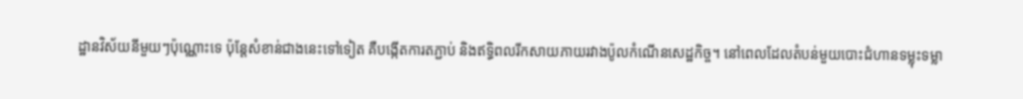ដ្ឋានវិស័យនីមួយៗប៉ុណ្ណោះទេ ប៉ុន្តែសំខាន់ជាងនេះទៅទៀត គឺបង្កើតការតភ្ជាប់ និងឥទ្ធិពលរីកសាយភាយរវាងប៉ូលកំណើនសេដ្ឋកិច្ច។ នៅពេលដែលតំបន់មួយបោះជំហានទម្លុះទម្លា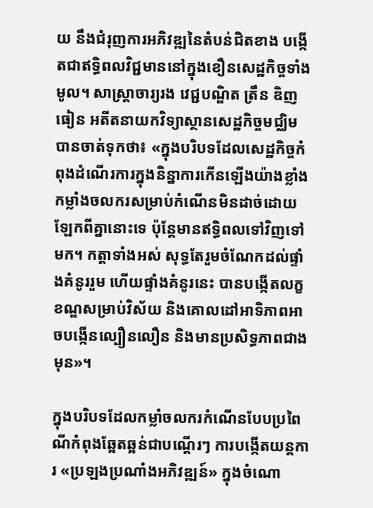យ នឹងជំរុញការអភិវឌ្ឍនៃតំបន់ជិតខាង បង្កើតជាឥទ្ធិពលវិជ្ជមាននៅក្នុងខឿនសេដ្ឋកិច្ចទាំងមូល។ សាស្ត្រាចារ្យរង វេជ្ជបណ្ឌិត ត្រឹន ឌិញធៀន អតីតនាយកវិទ្យាស្ថានសេដ្ឋកិច្ចមជ្ឈិម បានចាត់ទុកថា៖ «ក្នុងបរិបទដែលសេដ្ឋកិច្ចកំពុងដំណើរការក្នុងនិន្នាការកើនឡើងយ៉ាងខ្លាំង កម្លាំងចលករសម្រាប់កំណើនមិនដាច់ដោយឡែកពីគ្នានោះទេ ប៉ុន្តែមានឥទ្ធិពលទៅវិញទៅមក។ កត្តាទាំងអស់ សុទ្ធតែរួមចំណែកដល់ផ្ទាំងគំនូររួម ហើយផ្ទាំងគំនូរនេះ បានបង្កើតលក្ខខណ្ឌសម្រាប់វិស័យ និងគោលដៅអាទិភាពអាចបង្កើនល្បឿនលឿន និងមានប្រសិទ្ធភាពជាងមុន»។

ក្នុងបរិបទដែលកម្លាំចលករកំណើនបែបប្រពៃណីកំពុងឆ្អែតឆ្អន់ជាបណ្ដើរៗ ការបង្កើតយន្តការ «ប្រឡងប្រណាំងអភិវឌ្ឍន៍» ក្នុងចំណោ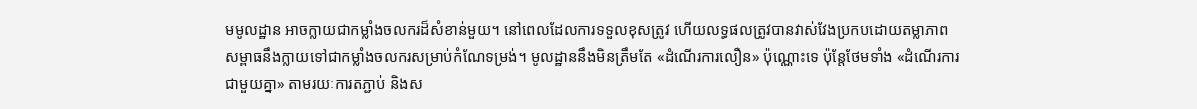មមូលដ្ឋាន អាចក្លាយជាកម្លាំងចលករដ៏សំខាន់មួយ។ នៅពេលដែលការទទួលខុសត្រូវ ហើយលទ្ធផលត្រូវបានវាស់វែងប្រកបដោយតម្លាភាព សម្ពាធនឹងក្លាយទៅជាកម្លាំងចលករសម្រាប់កំណែទម្រង់។ មូលដ្ឋាននឹងមិនត្រឹមតែ «ដំណើរការលឿន» ប៉ុណ្ណោះទេ ប៉ុន្តែថែមទាំង «ដំណើរការជាមួយគ្នា» តាមរយៈការតភ្ជាប់ និងស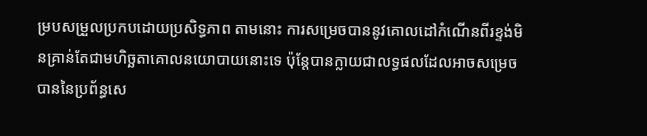ម្របសម្រួលប្រកបដោយប្រសិទ្ធភាព តាមនោះ ការសម្រេចបាននូវគោលដៅកំណើនពីរខ្ទង់មិនគ្រាន់តែជាមហិច្ឆតាគោលនយោបាយនោះទេ ប៉ុន្តែបានក្លាយជាលទ្ធផលដែលអាចសម្រេចបាននៃប្រព័ន្ធសេ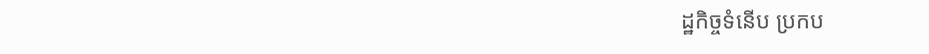ដ្ឋកិច្ចទំនើប ប្រកប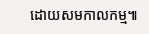ដោយសមកាលកម្ម៕